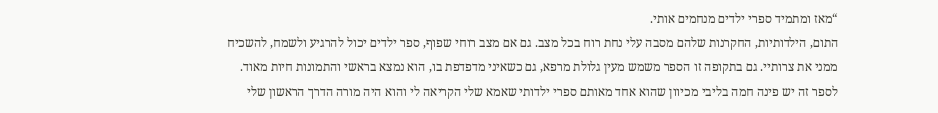“מאז ומתמיד ספרי ילדים מנחמים אותי.
התום, הילדותיות, החקרנות שלהם מסבה עלי נחת רוח בכל מצב. גם אם מצב רוחי שפוף, ספר ילדים יכול להרגיע ולשמח, להשכיח ממני את צרותיי. גם בתקופה זו הספר משמש מעין גלולת מרפא, גם כשאיני מדפדפת בו, הוא נמצא בראשי והתמונות חיות מאוד.
לספר זה יש פינה חמה בליבי מכיוון שהוא אחד מאותם ספרי ילדותי שאמא שלי הקריאה לי והוא היה מורה הדרך הראשון שלי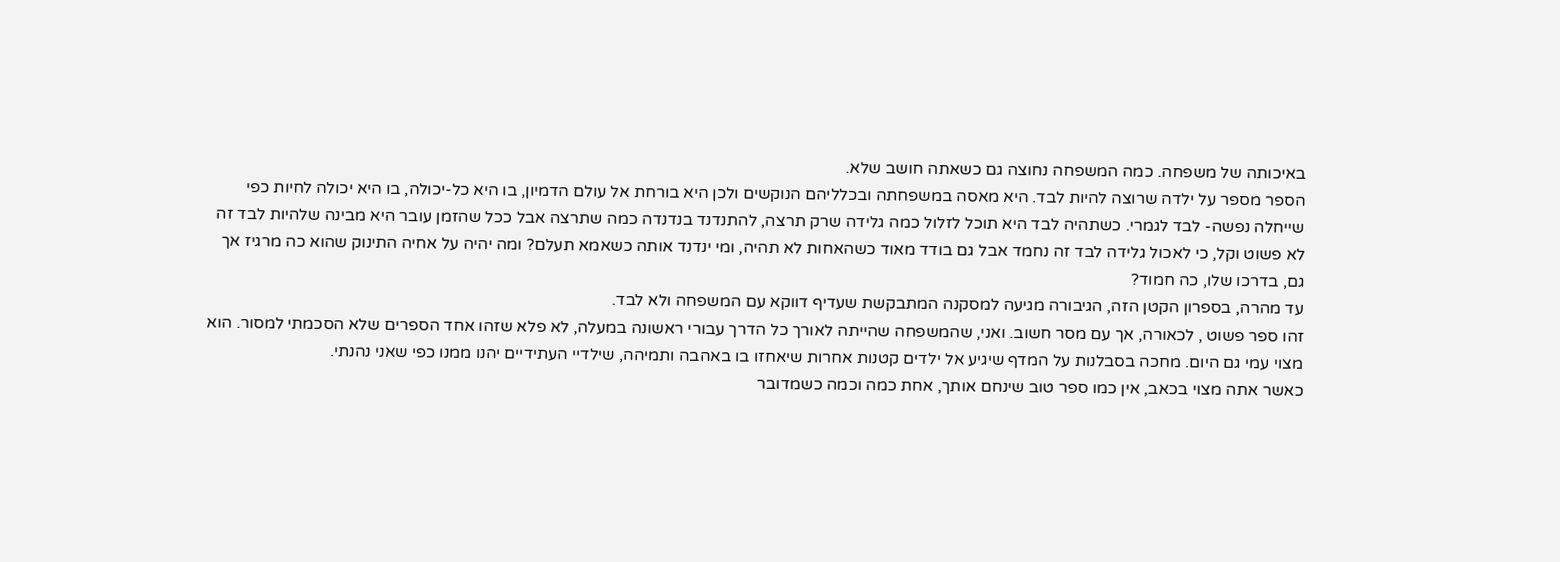באיכותה של משפחה. כמה המשפחה נחוצה גם כשאתה חושב שלא.
הספר מספר על ילדה שרוצה להיות לבד. היא מאסה במשפחתה ובכלליהם הנוקשים ולכן היא בורחת אל עולם הדמיון, בו היא כל-יכולה, בו היא יכולה לחיות כפי שייחלה נפשה- לבד לגמרי. כשתהיה לבד היא תוכל לזלול כמה גלידה שרק תרצה, להתנדנד בנדנדה כמה שתרצה אבל ככל שהזמן עובר היא מבינה שלהיות לבד זה לא פשוט וקל, כי לאכול גלידה לבד זה נחמד אבל גם בודד מאוד כשהאחות לא תהיה, ומי ינדנד אותה כשאמא תעלם? ומה יהיה על אחיה התינוק שהוא כה מרגיז אך גם, בדרכו שלו, כה חמוד?
עד מהרה, בספרון הקטן הזה, הגיבורה מגיעה למסקנה המתבקשת שעדיף דווקא עם המשפחה ולא לבד.
זהו ספר פשוט , לכאורה, אך עם מסר חשוב. ואני, שהמשפחה שהייתה לאורך כל הדרך עבורי ראשונה במעלה, לא פלא שזהו אחד הספרים שלא הסכמתי למסור. הוא מצוי עמי גם היום. מחכה בסבלנות על המדף שיגיע אל ילדים קטנות אחרות שיאחזו בו באהבה ותמיהה, שילדיי העתידיים יהנו ממנו כפי שאני נהנתי.
כאשר אתה מצוי בכאב, אין כמו ספר טוב שינחם אותך, אחת כמה וכמה כשמדובר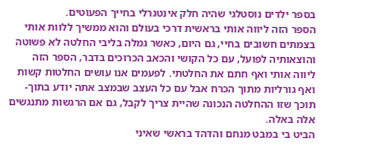בספר ילדים נוסטלגי שהיה חלק אינטגרלי בחייך הפעוטים.
הספר הזה ליווה אותי בראשית דרכי בעולם והוא ממשיך ללוות אותי בצמתים חשובים בחיי, גם היום, כאשר גמלה בליבי החלטה לא פשוטה והוצאותיה לפועל, עם כל הקושי והכאב הכרוכים בדבר, הספר הזה ליווה אותי ואף חתם את החלטתי. לפעמים אנו עושים החלטות קשות ואף גורליות מתוך הכרח אבל עם כל העצב שבמצב אתה יודע בתוך-תוכך שזו ההחלטה הנכונה שהיית צריך לקבל, גם אם הרגשות מתנגשים אלה באלה.
הביט בי במבט מנחם והדהד בראשי שאיני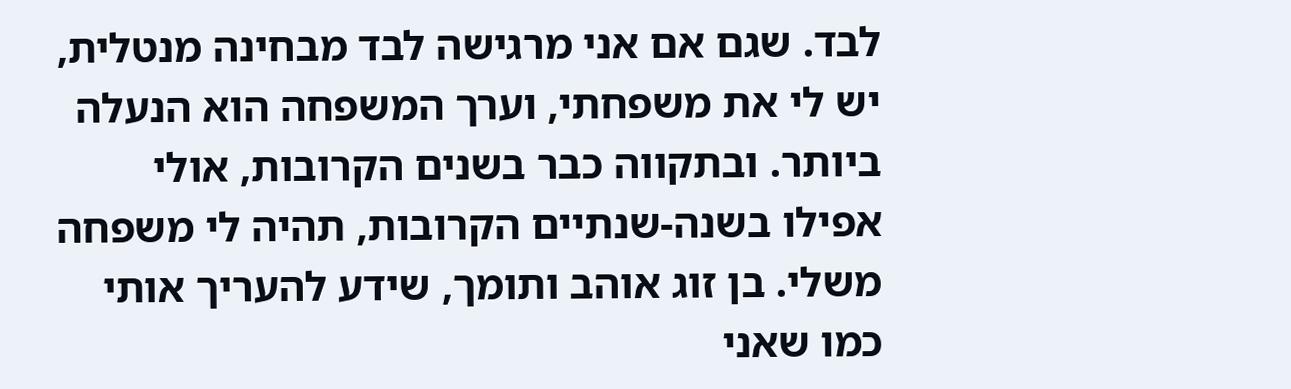לבד. שגם אם אני מרגישה לבד מבחינה מנטלית, יש לי את משפחתי, וערך המשפחה הוא הנעלה ביותר. ובתקווה כבר בשנים הקרובות, אולי אפילו בשנה-שנתיים הקרובות, תהיה לי משפחה משלי. בן זוג אוהב ותומך, שידע להעריך אותי כמו שאני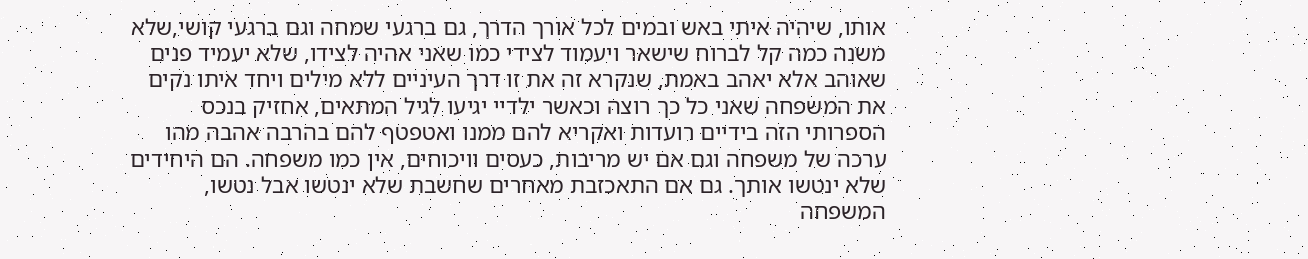אותו, שיהיה איתי באש ובמים לכל אורך הדרך, גם ברגעי שמחה וגם ברגעי קושי,שלא משנה כמה קל לברוח שישאר ויעמוד לצידי כמו שאני אהיה לצידו, שלא יעמיד פנים שאוהב אלא יאהב באמת, שנקרא זה את זו דרך העיניים ללא מילים ויחד איתו נקים את המשפחה שאני כל כך רוצה וכאשר ילדיי יגיעו לגיל המתאים, אחזיק בנכס הספרותי הזה בידיים רועדות ואקריא להם ממנו ואטפטף להם בהרבה אהבה מהו ערכה של משפחה וגם אם יש מריבות, כעסים וויכוחים, אין כמו משפחה. הם היחידים שלא ינטשו אותך. גם אם התאכזבת מאחרים שחשבת שלא ינטשו אבל נטשו, המשפחה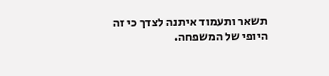תשאר ותעמוד איתנה לצדך כי זה היופי של המשפחה.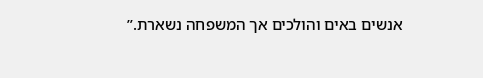אנשים באים והולכים אך המשפחה נשארת.”